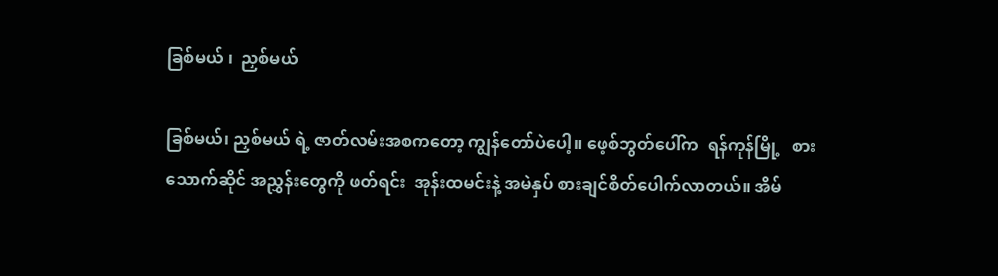ခြစ်မယ် ၊  ညှစ်မယ်

ခြစ်မယ်၊ ညှစ်မယ် ရဲ့ ဇာတ်လမ်းအစကတော့ ကျွန်တော်ပဲပေါ့။ ဖေ့စ်ဘွတ်ပေါ်က  ရန်ကုန်မြို့   စားသောက်ဆိုင် အညွှန်းတွေကို ဖတ်ရင်း  အုန်းထမင်းနဲ့ အမဲနှပ် စားချင်စိတ်ပေါက်လာတယ်။ အိမ်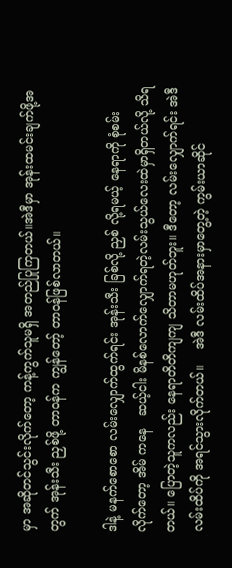မှာ အဆိုတင်သွင်းလိုက်တော့ ကန့်ကွက်သူမရှိ အတည်ပြုကြတယ်။အဲဒီမှာ အုန်းထမင်းချက်ဖို့အတွက် အုန်းသီး ညှစ်ဖို့ တာဝန်က ကျွန်တော့် တာဝန်ဖြစ်လာတယ်။

ဒါနဲ့ မနက်စောစော လမ်းလျှောက်ထွက်ရင်း အုန်းသီး ခြစ်လို့ ညှစ် လို့ရမယ့် နေရာကို စုံစမ်းလိုက်တော့ အိမ် ကနေ   ဆယ့်ငါး မိနစ်လောက်လျှောက်ရတဲ့လမ်းသွယ်လေးထဲမှာရှိတယ်လို့ သိရတယ်။ ပြောတဲ့သူကလည်း နေရာတိတိကျကျ သိတာမဟုတ်ဘူး။ ဒီတော့ လမ်းလျှောက်ရင်း အဲဒီလမ်းထိပ်ကို အရင်သွားလိုက်တယ်။    အဲဒီ လမ်းထိပ်အနားမှာတွေ့တဲ့ ကွမ်းယာဆိုင်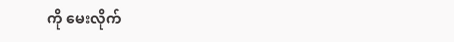ကို မေးလိုက်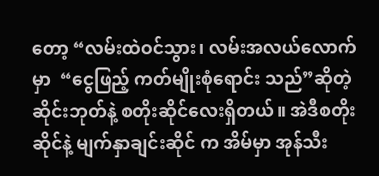တော့ “လမ်းထဲဝင်သွား၊ လမ်းအလယ်လောက်မှာ  “ငွေဖြည့် ကတ်မျိုးစုံရောင်း သည်”ဆိုတဲ့ ဆိုင်းဘုတ်နဲ့ စတိုးဆိုင်လေးရှိတယ်။ အဲဒီစတိုးဆိုင်နဲ့ မျက်နှာချင်းဆိုင် က အိမ်မှာ အုန်သီး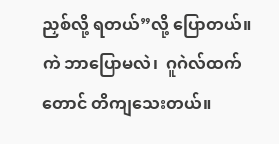ညှစ်လို့ ရတယ်”လို့ ပြောတယ်။ ကဲ ဘာပြောမလဲ၊  ဂူဂဲလ်ထက်တောင် တိကျသေးတယ်။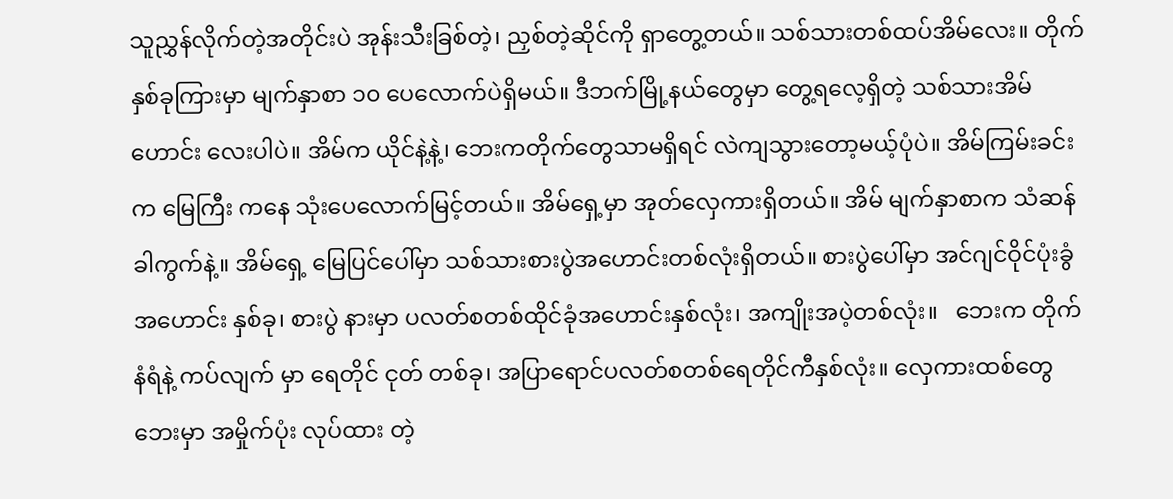သူညွှန်လိုက်တဲ့အတိုင်းပဲ အုန်းသီးခြစ်တဲ့၊ ညှစ်တဲ့ဆိုင်ကို ရှာတွေ့တယ်။ သစ်သားတစ်ထပ်အိမ်လေး။ တိုက် နှစ်ခုကြားမှာ မျက်နှာစာ ၁၀ ပေလောက်ပဲရှိမယ်။ ဒီဘက်မြို့နယ်တွေမှာ တွေ့ရလေ့ရှိတဲ့ သစ်သားအိမ်ဟောင်း လေးပါပဲ။ အိမ်က ယိုင်နဲ့နဲ့၊ ဘေးကတိုက်တွေသာမရှိရင် လဲကျသွားတော့မယ့်ပုံပဲ။ အိမ်ကြမ်းခင်းက မြေကြီး ကနေ သုံးပေလောက်မြင့်တယ်။ အိမ်ရှေ့မှာ အုတ်လှေကားရှိတယ်။ အိမ် မျက်နှာစာက သံဆန်ခါကွက်နဲ့။ အိမ်ရှေ့ မြေပြင်ပေါ်မှာ သစ်သားစားပွဲအဟောင်းတစ်လုံးရှိတယ်။ စားပွဲပေါ်မှာ အင်ဂျင်ဝိုင်ပုံးခွံ အဟောင်း နှစ်ခု၊ စားပွဲ နားမှာ ပလတ်စတစ်ထိုင်ခုံအဟောင်းနှစ်လုံး၊ အကျိုးအပဲ့တစ်လုံး။   ဘေးက တိုက်နံရံနဲ့ ကပ်လျက် မှာ ရေတိုင် ငုတ် တစ်ခု၊ အပြာရောင်ပလတ်စတစ်ရေတိုင်ကီနှစ်လုံး။ လှေကားထစ်တွေ ဘေးမှာ အမှိုက်ပုံး လုပ်ထား တဲ့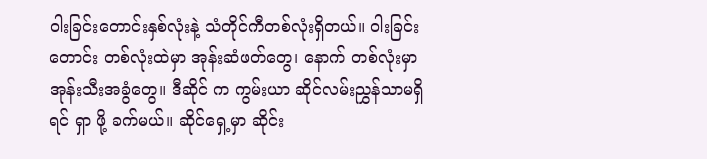ဝါးခြင်းတောင်းနှစ်လုံးနဲ့ သံတိုင်ကီတစ်လုံးရှိတယ်။ ၀ါးခြင်းတောင်း တစ်လုံးထဲမှာ အုန်းဆံဖတ်တွေ၊ နောက် တစ်လုံးမှာအုန်းသီးအခွံတွေ။ ဒီဆိုင် က ကွမ်းယာ ဆိုင်လမ်းညွှန်သာမရှိရင် ရှာ ဖို့ ခက်မယ်။ ဆိုင်ရှေ့မှာ ဆိုင်း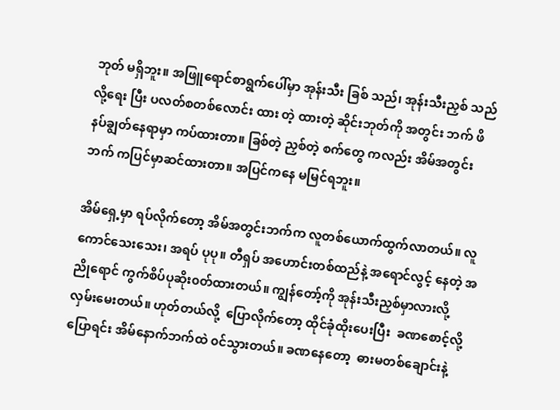ဘုတ် မရှိဘူး။ အဖြူရောင်စာရွက်ပေါ်မှာ အုန်းသီး ခြစ် သည်၊ အုန်းသီးညှစ် သည် လို့ရေး ပြီး ပလတ်စတစ်လောင်း ထား တဲ့ ထားတဲ့ ဆိုင်းဘုတ်ကို အတွင်း ဘက် ဖိနပ်ချွတ်နေရာမှာ ကပ်ထားတာ။ ခြစ်တဲ့ ညှစ်တဲ့ စက်တွေ ကလည်း အိမ်အတွင်းဘက် ကပြင်မှာဆင်ထားတာ။ အပြင်ကနေ မမြင်ရဘူး။

အိမ်ရှေ့မှာ ရပ်လိုက်တော့ အိမ်အတွင်းဘက်က လူတစ်ယောက်ထွက်လာတယ်။ လူကောင်သေးသေး၊ အရပ် ပုပု။ တီရှပ် အဟောင်းတစ်ထည်နဲ့ အရောင်လွင့် နေတဲ့ အညိုရောင် ကွက်စိပ်ပုဆိုး၀တ်ထားတယ်။ ကျွန်တော့်ကို အုန်းသီးညှစ်မှာလားလို့ လှမ်းမေးတယ်။ ဟုတ်တယ်လို့  ‌ပြောလိုက်တော့ ထိုင်ခုံထိုးပေးပြီး  ခဏစောင့်လို့ ပြောရင်း အိမ်နောက်ဘက်ထဲ ၀င်သွားတယ်။ ခဏနေတော့  ဓားမတစ်ချောင်းနဲ့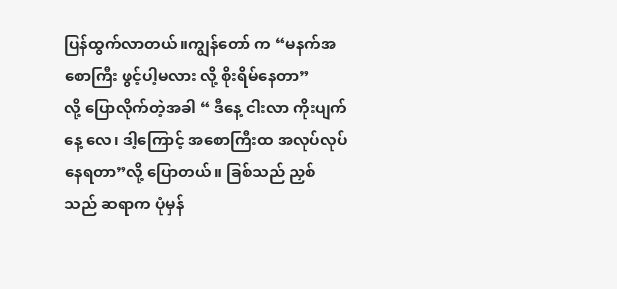ပြန်ထွက်လာတယ်။ကျွန်တော် က “မနက်အစောကြီး ဖွင့်ပါ့မလား လို့ စိုးရိမ်နေတာ” လို့ ‌ပြောလိုက်တဲ့အခါ “ ဒီနေ့ ငါးလာ ကိုးပျက်နေ့ လေ၊ ဒါ့‌‌ကြောင့် အစောကြီးထ အလုပ်လုပ် နေရတာ”လို့ ပြောတယ်။ ခြစ်သည် ညှစ်သည် ဆရာက ပုံမှန်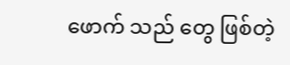ဖောက် သည် တွေ ဖြစ်တဲ့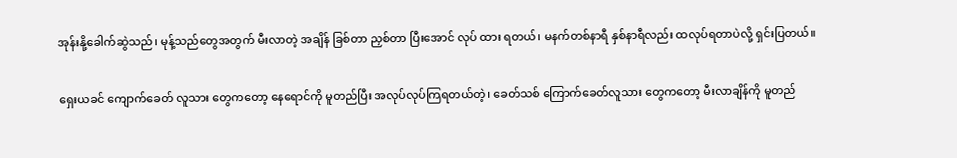အုန်းနို့ခေါက်ဆွဲသည်၊ မုန့်သည်တွေအတွက် မီးလာတဲ့ အချိန် ခြစ်တာ ညှစ်တာ ပြီးအောင် လုပ် ထား ရတယ်၊ မနက်တစ်နာရီ နှစ်နာရီလည်း ထလုပ်ရတာပဲလို့ ရှင်းပြတယ်။

ရှေးယခင် ကျောက်ခေတ် လူသား တွေကတော့ နေရောင်ကို မူတည်ပြီး အလုပ်လုပ်ကြရတယ်တဲ့၊ ခေတ်သစ် ‌ကြောက်ခေတ်လူသား တွေကတော့ မီးလာချိန်ကို မူတည်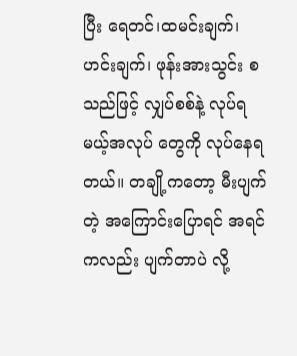ပြီး ရေတင်၊ထမင်းချက်၊ဟင်းချက်၊ ဖုန်းအားသွင်း စသည်ဖြင့် လျှပ်စစ်နဲ့ လုပ်ရမယ့်အလုပ် တွေကို လုပ်နေရတယ်။ တချို့ကတော့ မီးပျက်တဲ့ အကြောင်း‌ပြောရင် အရင်ကလည်း ပျက်တာပဲ လို့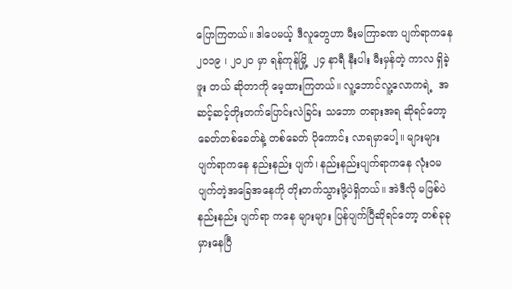ပြောကြတယ်။ ဒါပေမယ့် ဒီလူတွေဟာ မီးမကြာခဏ ပျက်ရာကနေ ၂၀၁၉ ၊ ၂၀၂၀ မှာ ရန်ကုန်မြို့  ၂၄ နာရီ နီးပါး မီးမှန်တဲ့ ကာလ ရှိခဲ့ဖူး တယ် ဆိုတာကို မေ့ထားကြတယ်။ လူ့ဘောင်လူ့လောကရဲ့  အဆင့်ဆင့်တိုးတက်ပြောင်းလဲခြင်း သဘော တရားအရ ဆိုရင်တော့ ခေတ်တစ်ခေတ်နဲ့ တစ်ခေတ် ပိုကောင်း လာရမှာပေါ့။ များများ ပျက်ရာကနေ နည်းနည်း ပျက်၊ နည်းနည်းပျက်ရာကနေ လုံး၀မပျက်တဲ့အခြေအနေကို တိုးတက်သွားဖို့ပဲရှိတယ်။ အဲဒီလို မဖြစ်ပဲ  နည်းနည်း ပျက်ရာ ကနေ များများ ပြန်ပျက်ပြီဆိုရင်တော့ တစ်ခုခု မှားနေပြီ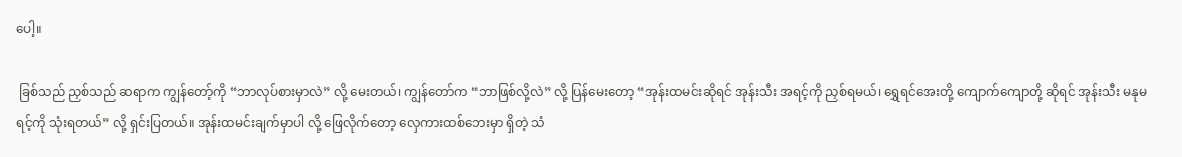ပေါ့။

 ခြစ်သည် ညှစ်သည် ဆရာက ကျွန်တော့်ကို “ဘာလုပ်စားမှာလဲ” လို့ မေးတယ်၊ ကျွန်တော်က “ဘာဖြစ်လို့လဲ” လို့ ပြန်မေးတော့ “အုန်းထမင်းဆိုရင် အုန်းသီး အရင့်ကို ညှစ်ရမယ်၊ ရွှေရင်အေးတို့ ကျောက်ကျောတို့ ဆိုရင် အုန်းသီး မနုမရင့်ကို သုံးရတယ်” လို့ ရှင်းပြတယ်။ အုန်းထမင်းချက်မှာပါ လို့ ဖြေလိုက်တော့ လှေကားထစ်ဘေးမှာ ရှိတဲ့ သံ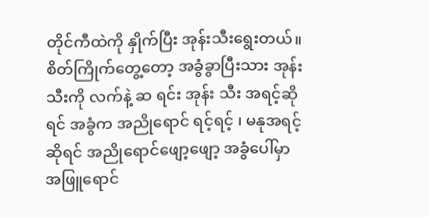တိုင်ကီထဲကို နှိုက်ပြီး အုန်းသီးရွေးတယ်။ စိတ်ကြိုက်တွေ့တော့ အခွံခွာပြီးသား အုန်းသီးကို လက်နဲ့ ဆ ရင်း အုန်း သီး အရင့်ဆိုရင် အခွံက အညိုရောင် ရင့်ရင့် ၊ မနုအရင့်ဆိုရင် အညိုရောင်ဖျော့ဖျော့ အခွံပေါ်မှာ အဖြူရောင်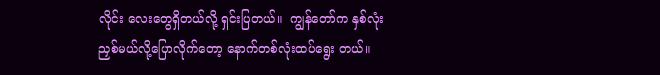လိုင်း လေးတွေရှိတယ်လို့ ရှင်းပြတယ်။  ကျွန်တော်က နှစ်လုံးညှစ်မယ်လို့ပြောလိုက်တော့ နောက်တစ်လုံးထပ်ရွေး တယ်။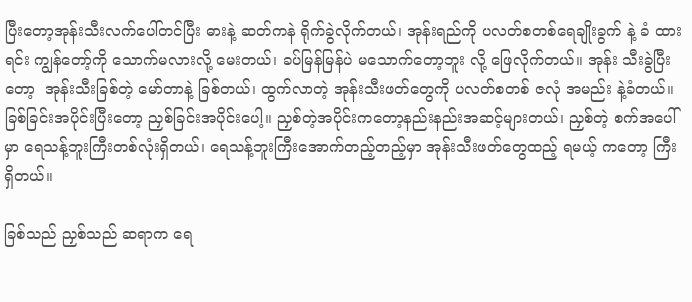ပြီးတော့အုန်းသီးလက်ပေါ်တင်ပြီး ဓားနဲ့ ဆတ်ကနဲ ရိုက်ခွဲလိုက်တယ်၊ အုန်းရည်ကို ပလတ်စတစ်ရေချိုးခွက် နဲ့ ခံ ထားရင်း ကျွန်တော့်ကို သောက်မလားလို့ မေးတယ်၊ ခပ်မြန်မြန်ပဲ မသောက်တော့ဘူး လို့ ဖြေလိုက်တယ်။ အုန်း သီးခွဲပြီးတော့  အုန်းသီးခြစ်တဲ့ မော်တာနဲ့ ခြစ်တယ်၊ ထွက်လာတဲ့ အုန်းသီးဖတ်တွေကို ပလတ်စတစ် ဇလုံ အမည်း နဲ့ခံတယ်။ခြစ်ခြင်းအပိုင်းပြီးတော့ ညှစ်ခြင်းအပိုင်းပေါ့။ ညှစ်တဲ့အပိုင်းကတော့နည်းနည်းအဆင့်များတယ်၊ ညှစ်တဲ့ စက်အပေါ်မှာ ရေသန့်ဘူးကြီးတစ်လုံးရှိတယ်၊ ရေသန့်ဘူးကြီးအောက်တည့်တည့်မှာ အုန်းသီးဖတ်တွေထည့် ရမယ့် ကတော့ ကြီးရှိတယ်။

ခြစ်သည် ညှစ်သည် ဆရာက ရေ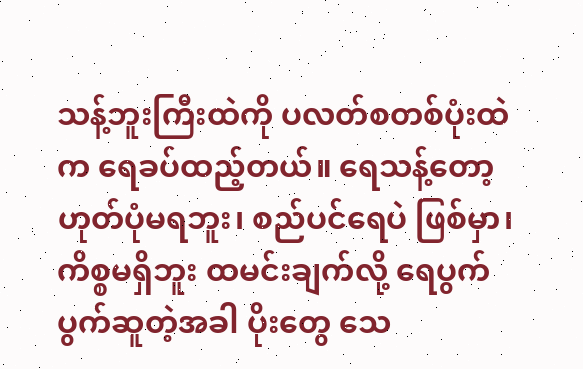သန့်ဘူးကြီးထဲကို ပလတ်စတစ်ပုံးထဲက ရေခပ်ထည့်တယ်။ ရေသန့်တော့ ဟုတ်ပုံမရဘူး၊ စည်ပင်ရေပဲ ဖြစ်မှာ၊ ကိစ္စမရှိဘူး ထမင်းချက်လို့ ရေပွက်ပွက်ဆူတဲ့အခါ ပိုးတွေ သေ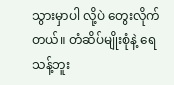သွားမှာပါ လို့ပဲ တွေးလိုက်တယ်။ တံဆိပ်မျိုးစုံနဲ့ ရေသန့်ဘူး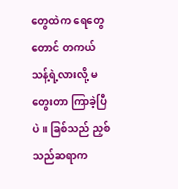တွေထဲက ရေတွေတောင် တကယ်သန့်ရဲ့လားလို့ မတွေးတာ ကြာခဲ့ပြီပဲ။ ခြစ်သည် ညှစ်သည်ဆရာက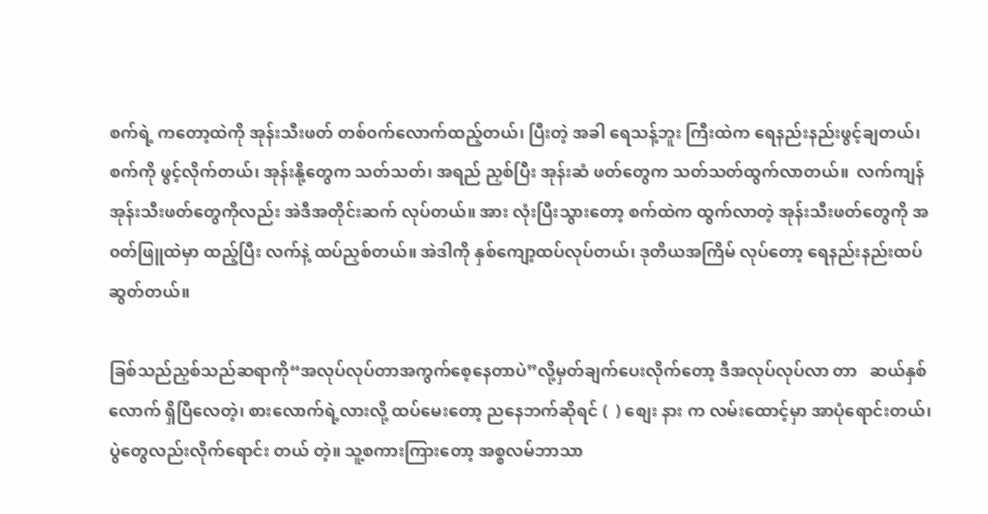စက်ရဲ့ ကတော့ထဲကို အုန်းသီးဖတ် တစ်၀က်လောက်ထည့်တယ်၊ ပြီးတဲ့ အခါ ရေသန့်ဘူး ကြီးထဲက ရေနည်းနည်းဖွင့်ချတယ်၊ စက်ကို ဖွင့်လိုက်တယ်၊ အုန်းနို့တွေက သတ်သတ်၊ အရည် ညှစ်ပြီး အုန်းဆံ ဖတ်တွေက သတ်သတ်ထွက်လာတယ်။  လက်ကျန်အုန်းသီးဖတ်တွေကိုလည်း အဲဒီအတိုင်းဆက် လုပ်တယ်။ အား လုံးပြီးသွားတော့ စက်ထဲက ထွက်လာတဲ့ အုန်းသီးဖတ်တွေကို အ၀တ်ဖြူထဲမှာ ထည့်ပြီး လက်နဲ့ ထပ်ညှစ်တယ်။ အဲဒါကို နှစ်ကျော့ထပ်လုပ်တယ်၊ ဒုတိယအကြိမ် လုပ်တော့ ရေနည်းနည်းထပ်ဆွတ်တယ်။

ခြစ်သည်ညှစ်သည်ဆရာကို“အလုပ်လုပ်တာအကွက်စေ့နေတာပဲ”လို့မှတ်ချက်ပေးလိုက်တော့ ဒီအလုပ်လုပ်လာ တာ   ဆယ်နှစ် လောက် ရှိပြီလေတဲ့၊ စားလောက်ရဲ့လားလို့ ထပ်မေးတော့ ညနေဘက်ဆိုရင် (  ) စျေး နား က လမ်းထောင့်မှာ အာပုံရောင်းတယ်၊ ပွဲတွေလည်းလိုက်ရောင်း တယ် တဲ့။ သူ့စကားကြားတော့ အစ္စလမ်ဘာသာ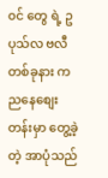၀င် တွေ ရဲ့ ဥပုသ်လ ဗလီ တစ်ခုနား က  ညနေစျေးတန်းမှာ တွေ့ခဲ့ တဲ့ အာပုံသည်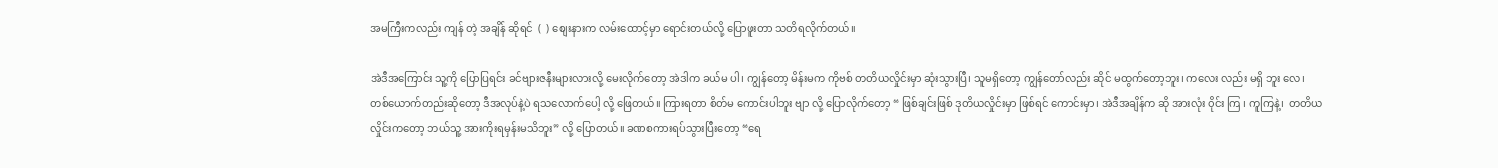အမကြီးကလည်း ကျန် တဲ့ အချိန် ဆိုရင်  (  ) စျေးနားက လမ်းထောင့်မှာ ရောင်းတယ်လို့ ‌ပြောဖူးတာ သတိရလိုက်တယ်။

အဲဒီအကြောင်း သူ့ကို ပြောပြရင်း ခင်ဗျားဇနီးများလားလို့ မေးလိုက်တော့ အဲဒါက ခယ်မ ပါ၊ ကျွန်တော့ မိန်းမက ကိုဗစ် တတိယလှိုင်းမှာ ဆုံးသွားပြီ၊ သူမရှိတော့ ကျွန်တော်လည်း ဆိုင် မထွက်တော့ဘူး၊ ကလေး လည်း မရှိ ဘူး လေ၊ တစ်‌‌ယောက်တည်းဆိုတော့ ဒီအလုပ်နဲ့ပဲ ရသလောက်ပေါ့ လို့ ဖြေတယ်။ ကြားရတာ စိတ်မ ကောင်းပါဘူး ဗျာ လို့ ပြောလိုက်တော့ “ ဖြစ်ချင်းဖြစ် ဒုတိယလှိုင်းမှာ ဖြစ်ရင် ကောင်းမှာ၊ အဲဒီအချိန်က ဆို အားလုံး ၀ိုင်း ကြ ၊ ကူကြနဲ့၊  တတိယလှိုင်းကတော့ ဘယ်သူ့ အားကိုးရမှန်းမသိဘူး” လို့ ပြောတယ်။ ခဏစကားရပ်သွားပြီးတော့ “ရေ‌‌‌‌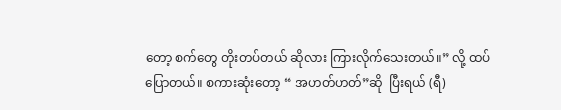တော့ စက်တွေ တိုးတပ်တယ် ဆိုလား ကြားလိုက်သေးတယ်။” လို့ ထပ်ပြောတယ်။ စကားဆုံးတော့ “ အဟတ်ဟတ်”ဆို  ပြီးရယ် (ရီ)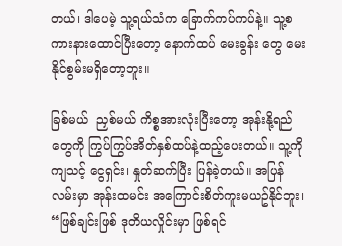တယ်၊ ဒါပေမဲ့ သူ့ရယ်သံက ခြောက်ကပ်ကပ်နဲ့။ သူ့စကားနားထောင်ပြီးတော့ နောက်ထပ် မေးခွန်း တွေ မေးနိုင်စွမ်းမရှိတော့ဘူး။

ခြစ်မယ်  ညှစ်မယ် ကိစ္စအားလုံးပြီးတော့ အုန်းနို့ရည်တွေကို ကြွပ်ကြွပ်အိတ်နှစ်ထပ်နဲ့ထည့်ပေးတယ်။ သူ့ကို  ကျသင့် ငွေရှင်း၊ နှုတ်ဆက်ပြီး ပြန်ခဲ့တယ်။ အပြန်လမ်းမှာ အုန်းထမင်း အကြောင်းစိတ်ကူးမယဥ်နိုင်ဘူး၊ “ဖြစ်ချင်းဖြစ် ဒုတိယလှိုင်းမှာ ဖြစ်ရင်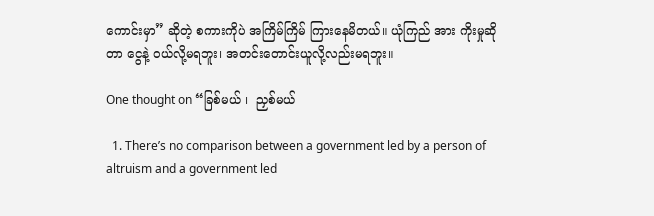ကောင်းမှာ” ဆိုတဲ့ စကားကိုပဲ အကြိမ်ကြိမ် ကြားနေမိတယ်။ ယုံကြည် အား ကိုးမှုဆိုတာ ငွေနဲ့ ၀ယ်လို့မရဘူး၊ အတင်းတောင်းယူလို့လည်းမရဘူး။

One thought on “ခြစ်မယ် ၊  ညှစ်မယ်

  1. There’s no comparison between a government led by a person of altruism and a government led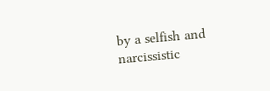by a selfish and narcissistic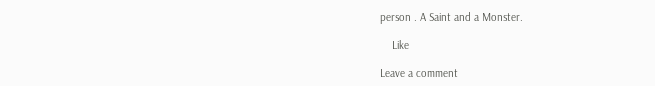person . A Saint and a Monster.

    Like

Leave a comment